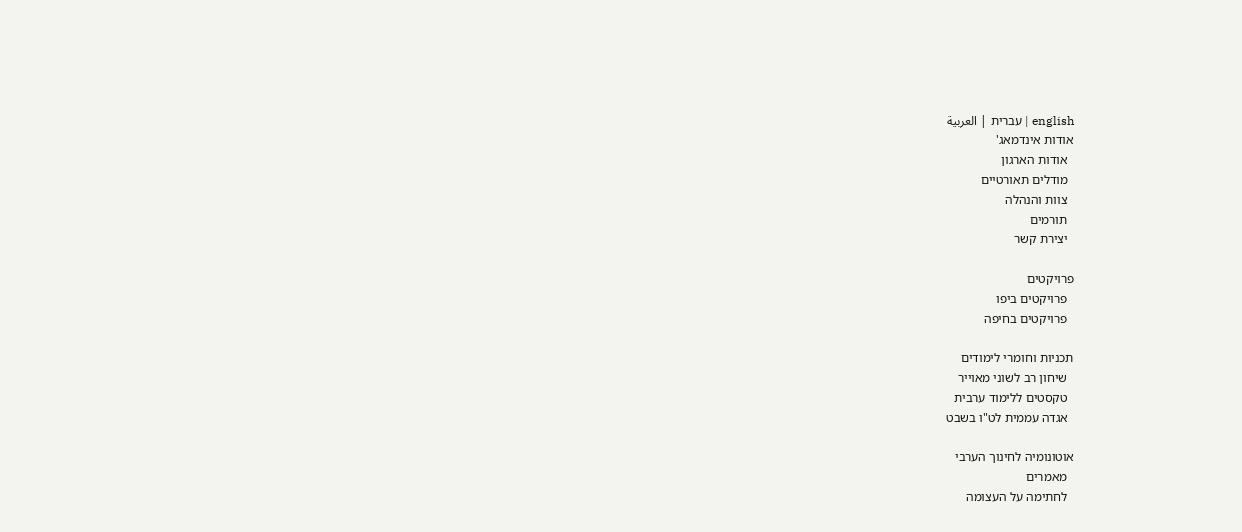english | עברית | العربية
אודות אינדמאג'
  אודות הארגון
  מודלים תאורטיים
  צוות והנהלה
  תורמים
  יצירת קשר

פרויקטים
  פרויקטים ביפו
  פרויקטים בחיפה

תכניות וחומרי לימודים
  שיחון רב לשוני מאוייר
  טקסטים ללימוד ערבית
  אגדה עממית לט"ו בשבט

אוטונומיה לחינוך הערבי
  מאמרים
  לחתימה על העצומה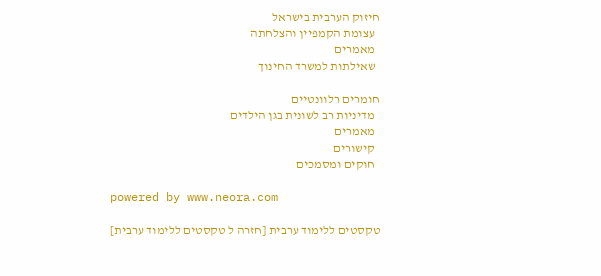חיזוק הערבית בישראל
  עצומת הקמפיין והצלחתה
  מאמרים
  שאילתות למשרד החינוך

חומרים רלוונטיים
  מדיניות רב לשונית בגן הילדים
  מאמרים
  קישורים
  חוקים ומסמכים

powered by www.neora.com

טקסטים ללימוד ערבית [חזרה ל טקסטים ללימוד ערבית]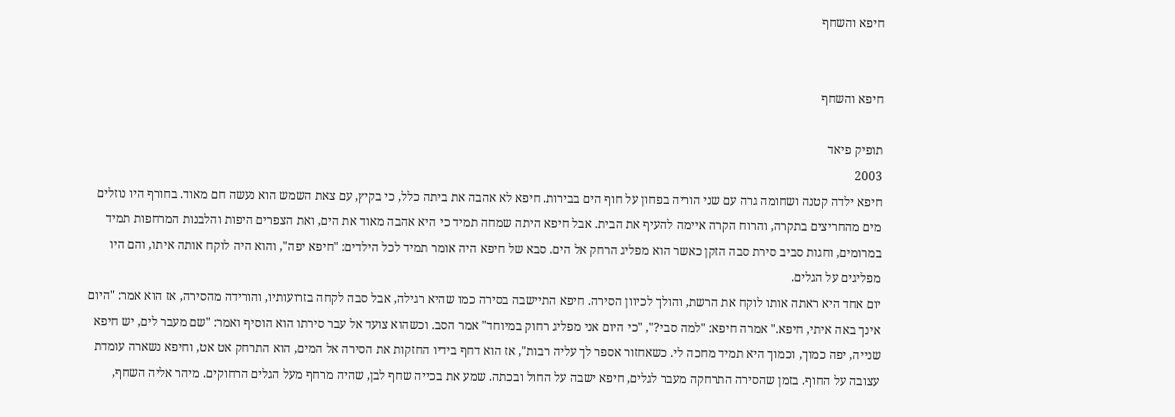חיפא והשחף


חיפא והשחף

תופיק פיאד
2003
חיפא ילדה קטנה ושחומה גרה עם שני הוריה בפחון על חוף הים בבירות. חיפא לא אהבה את ביתה כלל, כי בקיץ, עם צאת השמש הוא נעשה חם מאוד. בחורף היו נוזלים מים מהחריצים בתקרה, והרוח הקרה איימה להעיף את הבית. אבל חיפא היתה שמחה תמיד כי היא אהבה מאוד את הים, ואת הצפרים היפות והלבנות המרחפות תמיד במרומים, וחגות סביב סירת סבה הזקן כאשר הוא מפליג הרחק אל הים. סבא של חיפא היה אומר תמיד לכל הילדים: "חיפא יפה", והוא היה לוקח אותה איתו, והם היו מפליגים על הגלים.
יום אחד היא ראתה אותו לוקח את הרשת, והולך לכיוון הסירה. חיפא התיישבה בסירה כמו שהיא רגילה, אבל סבה לקחה בזרועותיו, והורידה מהסירה, אז הוא אמר: "היום אינך באה איתי, חיפא." אמרה חיפא: "למה סבי?", "כי היום אני מפליג רחוק במיוחד" אמר הסב. וכשהוא צועד אל עבר סירתו הוא הוסיף ואמר: "שם מעבר לים, יש חיפא שנייה, יפה כמוך, וכמוך היא תמיד מחכה לי. כשאחזור אספר לך עליה רבות", אז הוא דחף בידיו החזקות את הסירה אל המים, הוא התרחק אט אט, וחיפא נשארה עומדת עצובה על החוף. בזמן שהסירה התרחקה מעבר לגלים, חיפא ישבה על החול ובכתה. שמע את בכייה שחף לבן, שהיה מרחף מעל הגלים הרחוקים. מיהר אליה השחף,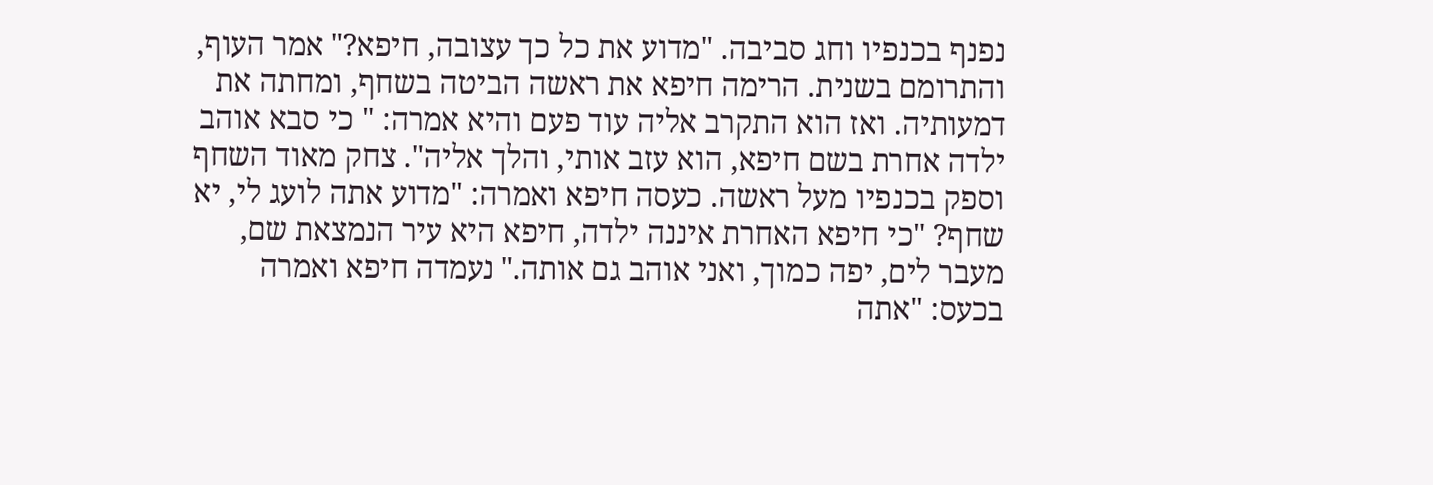נפנף בכנפיו וחג סביבה. "מדוע את כל כך עצובה, חיפא?" אמר העוף, והתרומם בשנית. הרימה חיפא את ראשה הביטה בשחף, ומחתה את דמעותיה. ואז הוא התקרב אליה עוד פעם והיא אמרה: " כי סבא אוהב ילדה אחרת בשם חיפא, הוא עזב אותי, והלך אליה". צחק מאוד השחף וספק בכנפיו מעל ראשה. כעסה חיפא ואמרה: "מדוע אתה לועג לי, יא שחף? "כי חיפא האחרת איננה ילדה, חיפא היא עיר הנמצאת שם, מעבר לים, יפה כמוך, ואני אוהב גם אותה." נעמדה חיפא ואמרה בכעס: "אתה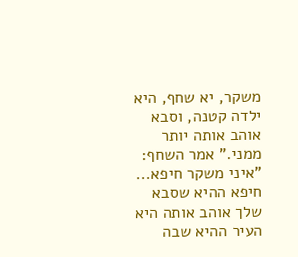משקר, יא שחף, היא ילדה קטנה, וסבא אוהב אותה יותר ממני." אמר השחף: "איני משקר חיפא... חיפא ההיא שסבא שלך אוהב אותה היא העיר ההיא שבה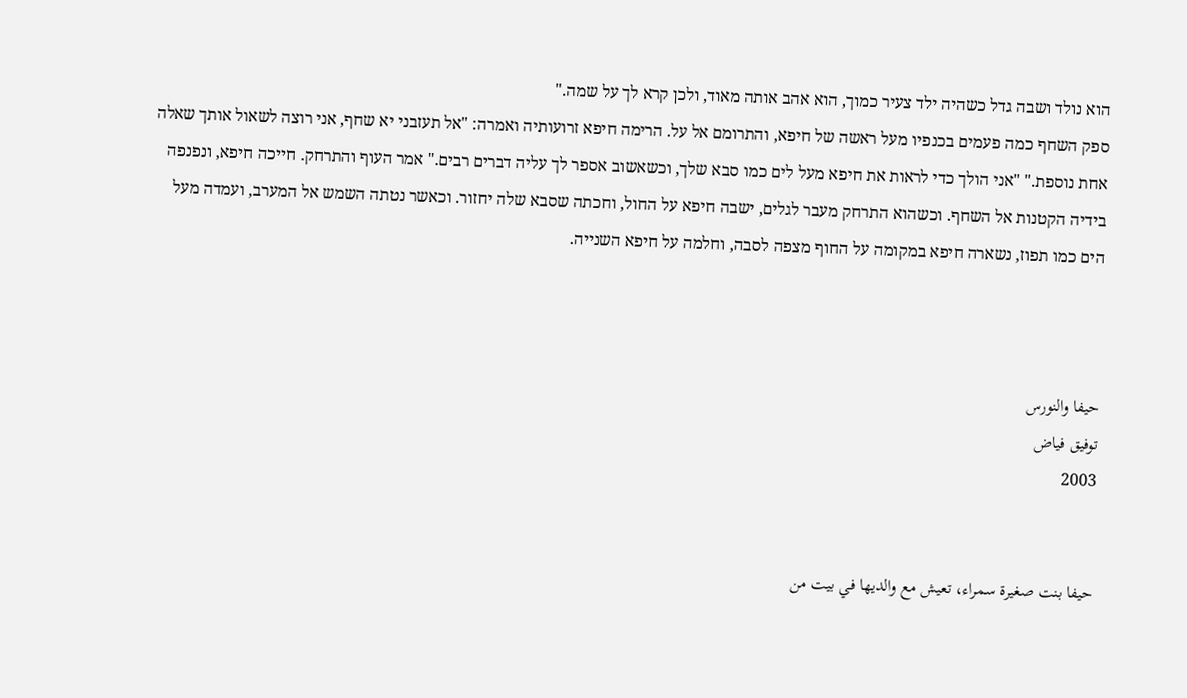הוא נולד ושבה גדל כשהיה ילד צעיר כמוך, הוא אהב אותה מאוד, ולכן קרא לך על שמה."
ספק השחף כמה פעמים בכנפיו מעל ראשה של חיפא, והתרומם אל על. הרימה חיפא זרועותיה ואמרה: "אל תעזבני יא שחף, אני רוצה לשאול אותך שאלה אחת נוספת." "אני הולך כדי לראות את חיפא מעל לים כמו סבא שלך, וכשאשוב אספר לך עליה דברים רבים." אמר העוף והתרחק. חייכה חיפא, ונפנפה בידיה הקטנות אל השחף. וכשהוא התרחק מעבר לגלים, ישבה חיפא על החול, וחכתה שסבא שלה יחזור. וכאשר נטתה השמש אל המערב, ועמדה מעל הים כמו תפוז, נשארה חיפא במקומה על החוף מצפה לסבה, וחלמה על חיפא השנייה.



حيفا والنورس
توفيق فياض
2003


حيفا بنت صغيرة سمراء، تعيش مع والديها في بيت من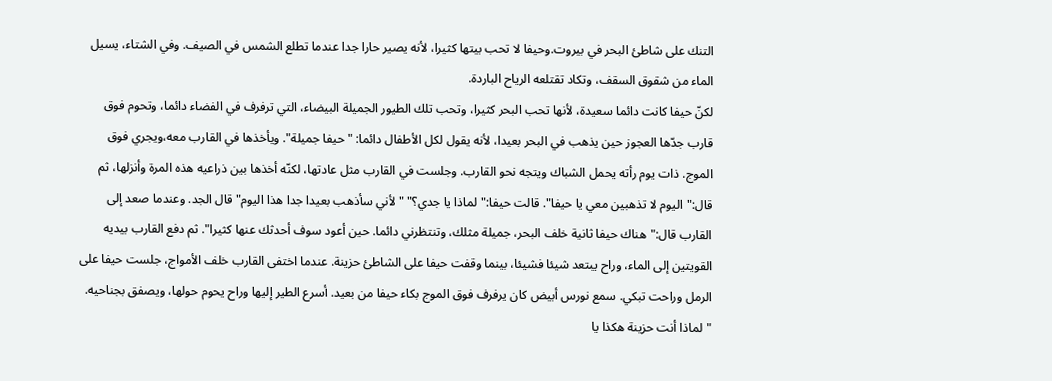التنك على شاطئ البحر في بيروت.وحيفا لا تحب بيتها كثيرا، لأنه يصير حارا جدا عندما تطلع الشمس في الصيف. وفي الشتاء، يسيل الماء من شقوق السقف، وتكاد تقتلعه الرياح الباردة.
لكنّ حيفا كانت دائما سعيدة، لأنها تحب البحر كثيرا، وتحب تلك الطيور الجميلة البيضاء، التي ترفرف في الفضاء دائما، وتحوم فوق قارب جدّها العجوز حين يذهب في البحر بعيدا، لأنه يقول لكل الأطفال دائما: "حيفا جميلة". ويأخذها في القارب معه،ويجري فوق الموج. ذات يوم رأته يحمل الشباك ويتجه نحو القارب. وجلست في القارب مثل عادتها، لكنّه أخذها بين ذراعيه هذه المرة وأنزلها، ثم قال:"اليوم لا تذهبين معي يا حيفا". قالت حيفا:"لماذا يا جدي؟" "لأني سأذهب بعيدا جدا هذا اليوم" قال الجد. وعندما صعد إلى القارب قال:"هناك حيفا ثانية خلف البحر، جميلة مثلك، وتنتظرني دائما. حين أعود سوف أحدثك عنها كثيرا". ثم دفع القارب بيديه القويتين إلى الماء، وراح يبتعد شيئا فشيئا، بينما وقفت حيفا على الشاطئ حزينة. عندما اختفى القارب خلف الأمواج، جلست حيفا على الرمل وراحت تبكي. سمع نورس أبيض كان يرفرف فوق الموج بكاء حيفا من بعيد. أسرع الطير إليها وراح يحوم حولها، ويصفق بجناحيه. "لماذا أنت حزينة هكذا يا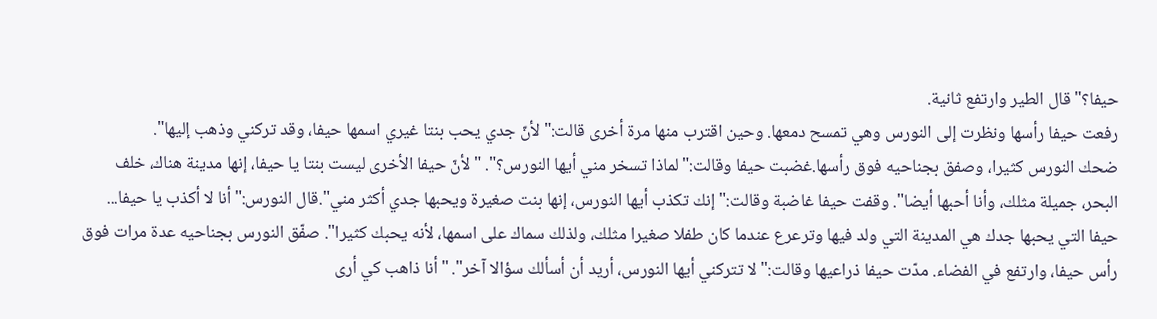حيفا؟" قال الطير وارتفع ثانية.
رفعت حيفا رأسها ونظرت إلى النورس وهي تمسح دمعها. وحين اقترب منها مرة أخرى قالت:"لأنّ جدي يحب بنتا غيري اسمها حيفا، وقد تركني وذهب إليها".
ضحك النورس كثيرا، وصفق بجناحيه فوق رأسها.غضبت حيفا وقالت:"لماذا تسخر مني أيها النورس؟". "لأنّ حيفا الأخرى ليست بنتا يا حيفا، إنها مدينة هناك، خلف البحر، جميلة مثلك، وأنا أحبها أيضا". وقفت حيفا غاضبة وقالت:"إنك تكذب أيها النورس، إنها بنت صغيرة ويحبها جدي أكثر مني".قال النورس:"أنا لا أكذب يا حيفا... حيفا التي يحبها جدك هي المدينة التي ولد فيها وترعرع عندما كان طفلا صغيرا مثلك، ولذلك سماك على اسمها، لأنه يحبك كثيرا". صفّق النورس بجناحيه عدة مرات فوق رأس حيفا، وارتفع في الفضاء. مدّت حيفا ذراعيها وقالت:"لا تتركني أيها النورس، أريد أن أسألك سؤالا آخر". "أنا ذاهب كي أرى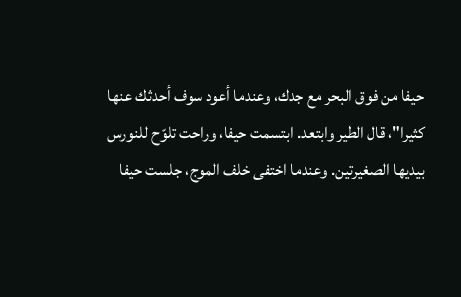حيفا من فوق البحر مع جدك، وعندما أعود سوف أحدثك عنها كثيرا"، قال الطير وابتعد. ابتسمت حيفا، وراحت تلوّح للنورس بيديها الصغيرتين. وعندما اختفى خلف الموج، جلست حيفا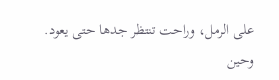على الرمل، وراحت تنتظر جدها حتى يعود.
وحين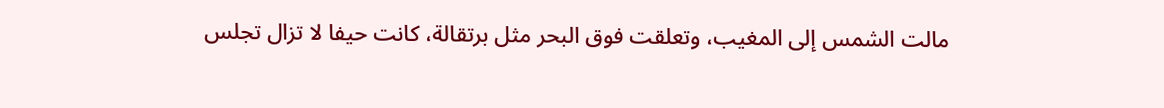مالت الشمس إلى المغيب، وتعلقت فوق البحر مثل برتقالة، كانت حيفا لا تزال تجلس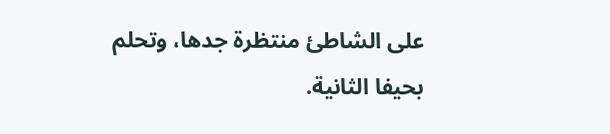على الشاطئ منتظرة جدها، وتحلم بحيفا الثانية.